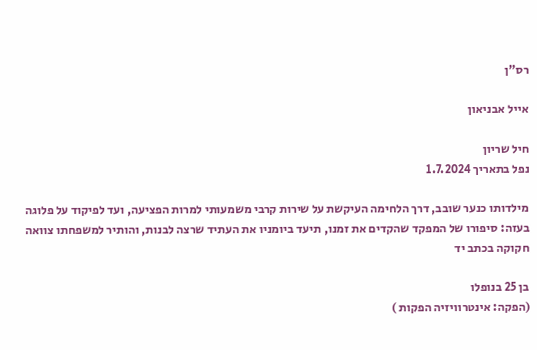רס"ן

אייל אבניאון

חיל שריון
נפל בתאריך 1.7.2024

מילדותו כנער שובב, דרך הלחימה העיקשת על שירות קרבי משמעותי למרות הפציעה, ועד לפיקוד על פלוגה בעזה: סיפורו של המפקד שהקדים את זמנו, תיעד ביומניו את העתיד שרצה לבנות, והותיר למשפחתו צוואה חקוקה בכתב יד

בן 25 בנופלו
(הפקה: אינטרוויזיה הפקות )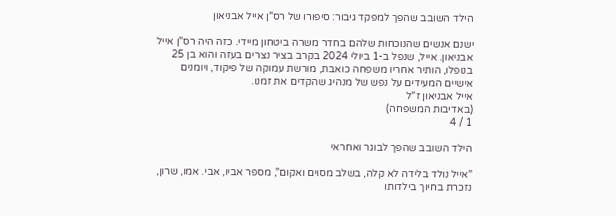הילד השובב שהפך למפקד גיבור: סיפורו של רס"ן אייל אבניאון

ישנם אנשים שהנוכחות שלהם בחדר משרה ביטחון מיידי. כזה היה רס"ן אייל אבניאון. אייל, שנפל ב-1 ביולי 2024 בקרב בציר נצרים בעזה והוא בן 25 בנופלו, הותיר אחריו משפחה כואבת, מורשת עמוקה של פיקוד, ויומנים אישיים המעידים על נפש של מנהיג שהקדים את זמנו.
אייל אבניאון ז"ל
(באדיבות המשפחה)
1 / 4

הילד השובב שהפך לבוגר ואחראי

"אייל נולד בלידה לא קלה, בשלב מסוים ואקום", מספר אביו, אבי. אמו, שרון, נזכרת בחיוך בילדותו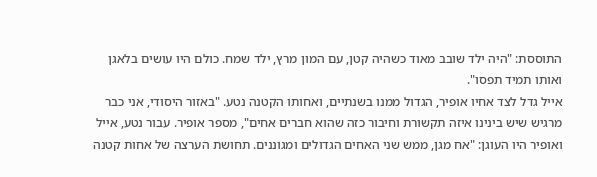התוססת: "היה ילד שובב מאוד כשהיה קטן, עם המון מרץ, ילד שמח. כולם היו עושים בלאגן ואותו תמיד תפסו".
אייל גדל לצד אחיו אופיר, הגדול ממנו בשנתיים, ואחותו הקטנה נטע. "באזור היסודי, אני כבר מרגיש שיש בינינו איזה תקשורת וחיבור כזה שהוא חברים אחים", מספר אופיר. עבור נטע, אייל ואופיר היו העוגן: "אח מגן, ממש שני האחים הגדולים ומגוננים. תחושת הערצה של אחות קטנה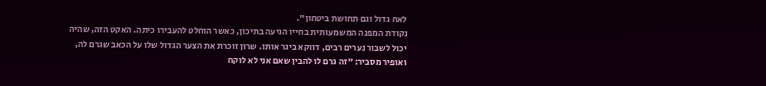לאח גדול וגם תחושת ביטחון".
נקודת המפנה המשמעותית בחייו הגיעה בתיכון, כאשר הוחלט להעבירו כיתה. האקט הזה, שהיה יכול לשבור נערים רבים, דווקא ביגר אותו. שרון זוכרת את הצער הגדול שלו על הכאב שגרם לה, ואופיר מסביר: "זה גרם לו להבין שאם אני לא לוקח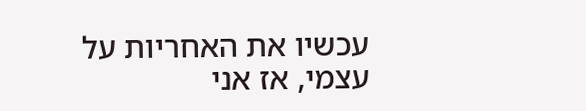עכשיו את האחריות על עצמי, אז אני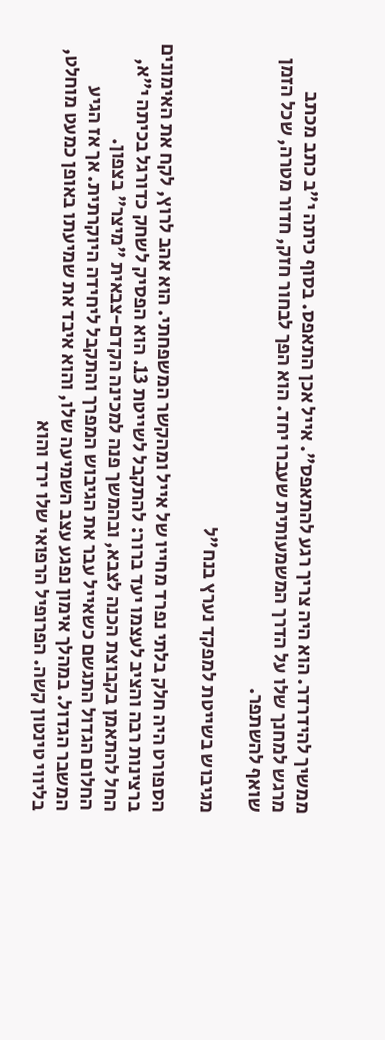ממשיך להידרדר. הוא היה צריך רגע להתאפס". אייל אכן התאפס. בסוף כיתה י"ב כתב מכתב מרגש למחנך שלו על הדרך המשמעותית שעברו יחד. הוא הפך לבחור חזק, חדור מטרה, שכל הזמן שואף להשתפר.

מגיבוש בשייטת למפקד נערץ בנח"ל

הספורט היה חלק בלתי נפרד מחייו של אייל ומהקשר המשפחתי. הוא אהב לרוץ, לקח את האימונים ברצינות רבה והציב לעצמו יעד ברור: להתקבל לשייטת 13. הוא הפסיק לשחק כדורגל בכיתה י"א, החל להתאמן בקבוצת הכנה לצבא, ובהמשך פנה למכינה הקדם-צבאית "מיצר" בצפון.
החלום הגדול התגשם כשאייל עבר את הגיבוש המפרך והתקבל ליחידה היוקרתית. אך אז הגיע המשבר הגדול. במהלך אימון נפגע עצב השמיעה שלו, והוא איבד את שמיעתו באופן כמעט מוחלט, בליווי טינטון קשה. הפרופיל הרפואי שלו ירד והוא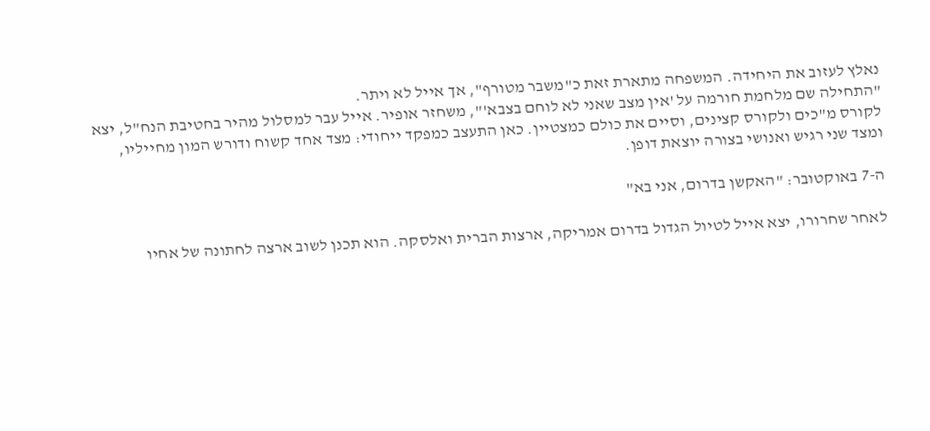נאלץ לעזוב את היחידה. המשפחה מתארת זאת כ"משבר מטורף", אך אייל לא ויתר.
"התחילה שם מלחמת חורמה על 'אין מצב שאני לא לוחם בצבא'", משחזר אופיר. אייל עבר למסלול מהיר בחטיבת הנח"ל, יצא לקורס מ"כים ולקורס קצינים, וסיים את כולם כמצטיין. כאן התעצב כמפקד ייחודי: מצד אחד קשוח ודורש המון מחייליו, ומצד שני רגיש ואנושי בצורה יוצאת דופן.

ה-7 באוקטובר: "האקשן בדרום, אני בא"

לאחר שחרורו, יצא אייל לטיול הגדול בדרום אמריקה, ארצות הברית ואלסקה. הוא תכנן לשוב ארצה לחתונה של אחיו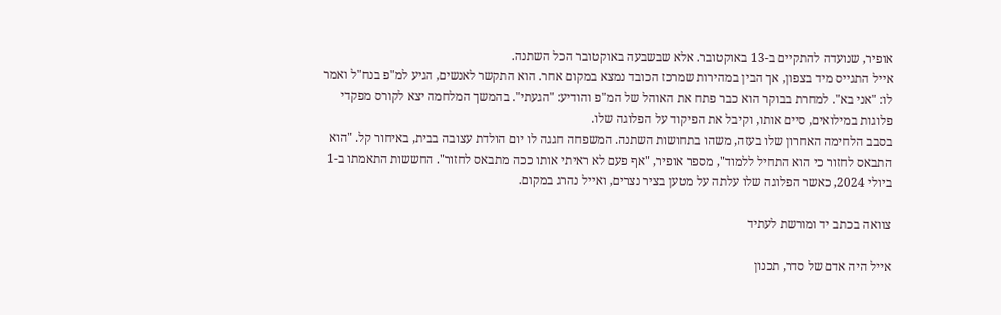אופיר, שנועדה להתקיים ב-13 באוקטובר. אלא שבשבעה באוקטובר הכל השתנה.
אייל התגייס מיד בצפון, אך הבין במהירות שמרכז הכובד נמצא במקום אחר. הוא התקשר לאנשים, הגיע למ"פ בנח"ל ואמר לו: "אני בא". למחרת בבוקר הוא כבר פתח את האוהל של המ"פ והודיע: "הגעתי". בהמשך המלחמה יצא לקורס מפקדי פלוגות במילואים, סיים אותו, וקיבל את הפיקוד על הפלוגה שלו.
בסבב הלחימה האחרון שלו בעזה, משהו בתחושות השתנה. המשפחה חגגה לו יום הולדת עצובה בבית, באיחור קל. "הוא התבאס לחזור כי הוא התחיל ללמוד", מספר אופיר, "אף פעם לא ראיתי אותו ככה מתבאס לחזור". החששות התאמתו ב-1 ביולי 2024, כאשר הפלוגה שלו עלתה על מטען בציר נצרים, ואייל נהרג במקום.

צוואה בכתב יד ומורשת לעתיד

אייל היה אדם של סדר, תכנון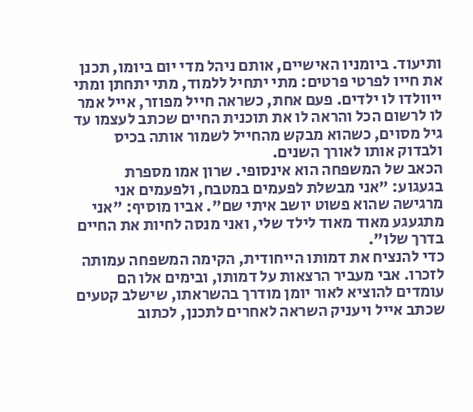ותיעוד. ביומניו האישיים, אותם ניהל מדי יום ביומו, תכנן את חייו לפרטי פרטים: מתי יתחיל ללמוד, מתי יתחתן ומתי ייוולדו לו ילדים. פעם אחת, כשראה חייל מפוזר, אייל אמר לו לרשום הכל והראה לו את תוכנית החיים שכתב לעצמו עד גיל מסוים, כשהוא מבקש מהחייל לשמור אותה בכיס ולבדוק אותו לאורך השנים.
הכאב של המשפחה הוא אינסופי. שרון אמו מספרת בגעגוע: "אני מבשלת לפעמים במטבח, ולפעמים אני מרגישה שהוא פשוט יושב איתי שם". אביו מוסיף: "אני מתגעגע מאוד מאוד לילד שלי, ואני מנסה לחיות את החיים בדרך שלו".
כדי להנציח את דמותו הייחודית, הקימה המשפחה עמותה לזכרו. אבי מעביר הרצאות על דמותו, ובימים אלו הם עומדים להוציא לאור יומן מודרך בהשראתו, שישלב קטעים שכתב אייל ויעניק השראה לאחרים לתכנן, לכתוב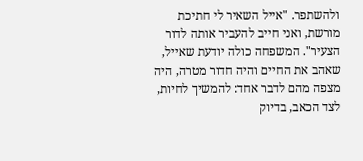ולהשתפר. "אייל השאיר לי חתיכת מורשת, ואני חייב להעביר אותה לדור הצעיר". המשפחה כולה יודעת שאייל, שאהב את החיים והיה חדור מטרה, היה מצפה מהם לדבר אחד: להמשיך לחיות, לצד הכאב, בדיוק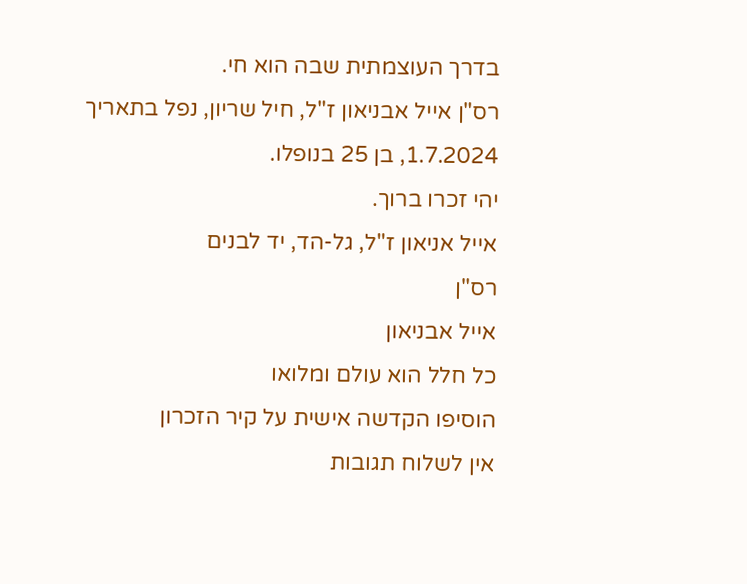בדרך העוצמתית שבה הוא חי.
רס"ן אייל אבניאון ז"ל, חיל שריון, נפל בתאריך 1.7.2024, בן 25 בנופלו.
יהי זכרו ברוך.
אייל אניאון ז"ל, גל-הד, יד לבנים
רס"ן
אייל אבניאון
כל חלל הוא עולם ומלואו
הוסיפו הקדשה אישית על קיר הזכרון
אין לשלוח תגובות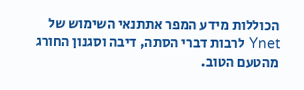הכוללות מידע המפר אתתנאי השימוש של Ynet לרבות דברי הסתה, דיבה וסגנון החורג מהטעם הטוב.